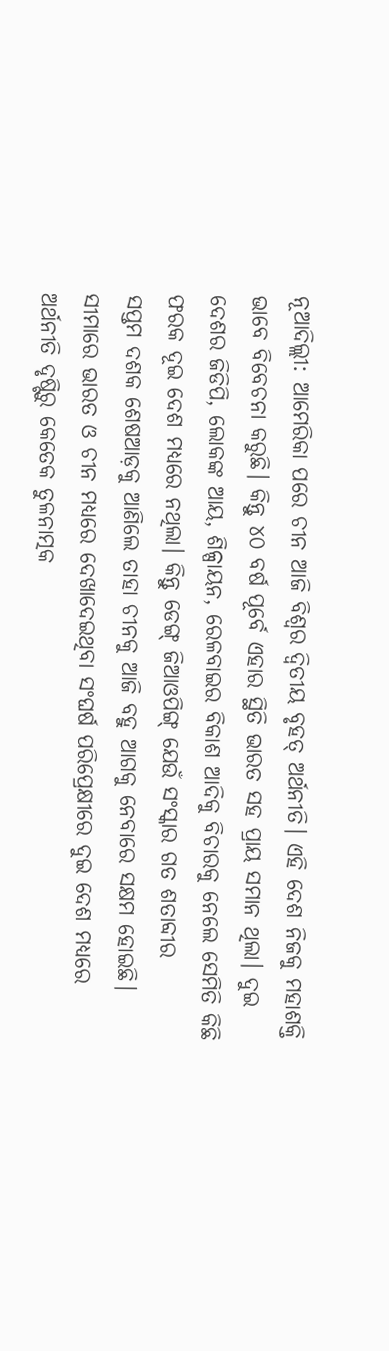ନୂଆଦିଲ୍ଲୀ: ଆମେରିକା ପରେ ଚୀନ ଆଜି ବିଶ୍ବର ଦ୍ବିତୀୟ ବୃହତ୍ ଅର୍ଥନୀତି। ଏହି ଦେଶ ନିଜକୁ ମହାଶକ୍ତି ଭାବେ ବିବେଚନା କରୁଛି। କିନ୍ତୁ ୪୦ ବର୍ଷ ପୂର୍ବେ ଏହାର ସ୍ଥିତି ଭାରତ ସହ ପ୍ରାୟ ସମାନ ଥିଲା। ଦୁଇ ଦେଶର ଜିଡିପି, ଲୋକଙ୍କ ଆୟ, ଶିଳ୍ପାୟନ, ରେଳବାଇର ବିକାଶ ଆଦିକୁ ବିଚାରକୁ ନେଲେ ସେମିତି କିଛି ଫରକ ଦୂଇ ଦେଶ ମଧ୍ୟରେ ନଥିଲା। କିନ୍ତୁ ଡେଙ୍ଗ୍ ଜିଆଓପିଙ୍ଗ୍ ଯେଉଁ ସଂସ୍କାର ଗତ ଶତାବ୍ଦୀର ସପ୍ତମ ‌ଦଶକ ଶେଷଆଡ଼କୁ ଆଣିଲେ ତାହା ଚୀନକୁ ଆଜି ବହୁ ଆଗକୁ ନେବାରେ ସକ୍ଷମ ହୋଇଛି। ସୀମାରେ ଭାରତ ଓ ଚୀନ ମଧ୍ୟରେ ଦେଖାଦେଇଥିବା ସଂଘର୍ଷ ପରିପ୍ରେକ୍ଷୀରେ ଦୁଇ ଦେଶ ମଧ୍ୟରେ ଅର୍ଥନୀତି ଦୃଷ୍ଟିରୁ କେତେକ ତୁଳନାତ୍ମକ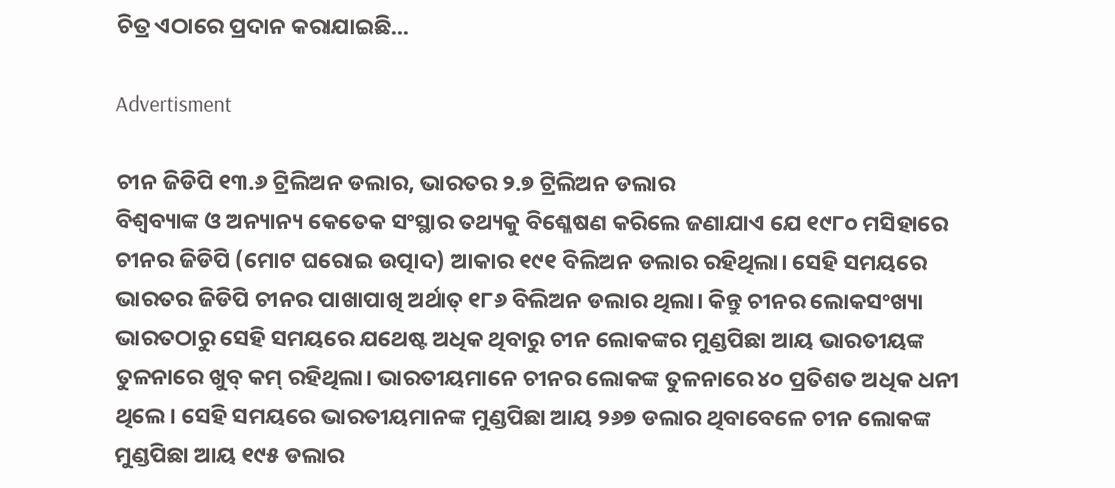ଚିତ୍ର ଏଠାରେ ପ୍ରଦାନ କରାଯାଇଛି...

Advertisment

ଚୀନ ଜିଡିପି ୧୩.୬ ଟ୍ରିଲିଅନ ଡଲାର, ଭାରତର ୨.୭ ଟ୍ରିଲିଅନ ଡଲାର
ବିଶ୍ବବ୍ୟାଙ୍କ ଓ ଅନ୍ୟାନ୍ୟ କେତେକ ସଂସ୍ଥାର ତଥ୍ୟକୁ ବିଶ୍ଳେଷଣ କରିଲେ ଜଣାଯାଏ ଯେ ୧୯୮୦ ମସିହାରେ ଚୀନର ଜିଡିପି (ମୋଟ ଘରୋଇ ଉତ୍ପାଦ) ଆକାର ୧୯୧ ବିଲିଅନ ଡଲାର ରହିଥିଲା। ସେହି ସମୟରେ ଭାରତର ଜିଡିପି ଚୀନର ପାଖାପାଖି ଅର୍ଥାତ୍ ୧୮୬ ବିଲିଅନ ଡଲାର ଥିଲା। କିନ୍ତୁ ଚୀନର ଲୋକସଂଖ୍ୟା ଭାରତଠାରୁ ସେହି ସମୟରେ ଯଥେଷ୍ଟ ଅଧିକ ଥିବାରୁ ଚୀନ ଲୋକଙ୍କର ମୁଣ୍ଡପିଛା ଆୟ ଭାରତୀୟଙ୍କ ତୁଳନାରେ ଖୁବ୍ କମ୍ ରହିଥିଲା। ଭାରତୀୟମାନେ ଚୀନର ଲୋକଙ୍କ ତୁଳନାରେ ୪୦ ପ୍ରତିଶତ ଅଧିକ ଧନୀ ଥିଲେ। ସେହି ସମୟରେ ଭାରତୀୟମାନଙ୍କ ମୁଣ୍ଡପିଛା ଆୟ ୨୬୭ ଡଲାର ଥିବାବେଳେ ଚୀନ ଲୋକଙ୍କ ମୁଣ୍ଡପିଛା ଆୟ ୧୯୫ ଡଲାର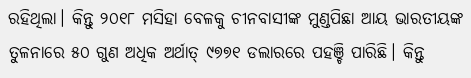ରହିଥିଲା। କିନ୍ତୁ ୨୦୧୮ ମସିହା ବେଳକୁ ଚୀନବାସୀଙ୍କ ମୁଣ୍ଡପିଛା ଆୟ ଭାରତୀୟଙ୍କ ତୁଳନାରେ ୫୦ ଗୁଣ ଅଧିକ ଅର୍ଥାତ୍ ୯୭୭୧ ଡଲାରରେ ପହଞ୍ଚି ପାରିଛି। କିନ୍ତୁ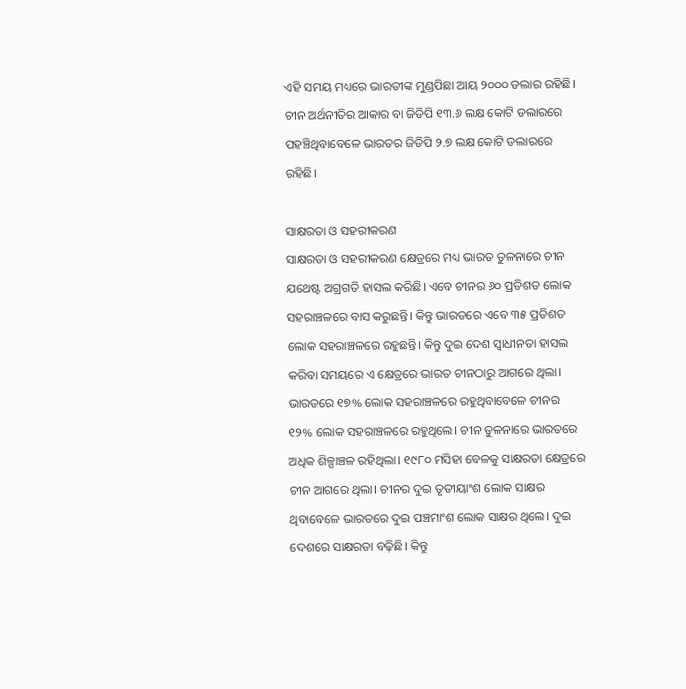ଏହି ସମୟ‌ ମଧ୍ୟରେ ଭାରତୀଙ୍କ ମୁଣ୍ଡପିଛା ଆୟ ୨୦୦୦ ଡଲାର ରହିଛି। ଚୀନ ଅର୍ଥନୀତିର ଆକାର ବା ଜିଡିପି ୧୩.୬ ଲକ୍ଷ କୋଟି ଡଲାରରେ ପହଞ୍ଚିଥିବାବେଳେ ଭାରତର ଜିଡିପି ୨.୭ ଲକ୍ଷ କୋଟି ଡଲାରରେ ରହିଛି।

ସାକ୍ଷରତା ଓ ସହରୀକରଣ
ସାକ୍ଷରତା ଓ ସହରୀକରଣ କ୍ଷେତ୍ରରେ ମଧ୍ୟ ଭାରତ ତୁଳନାରେ ଚୀନ ଯଥେଷ୍ଟ ଅଗ୍ରଗତି ହାସଲ କରିଛି। ଏବେ ଚୀନର ୬୦ ପ୍ରତିଶତ ଲୋକ ସହରାଞ୍ଚଳରେ ବାସ କରୁଛନ୍ତି। କିନ୍ତୁ ଭାରତରେ ଏବେ ୩୫ ପ୍ରତିଶତ ଲୋକ ସହରାଞ୍ଚଳରେ ରହୁଛନ୍ତି। କିନ୍ତୁ ଦୁଇ ଦେଶ ସ୍ବାଧୀନତା ହାସଲ କରିବା ସମୟରେ ଏ କ୍ଷେତ୍ରରେ ଭାରତ ଚୀନଠାରୁ ଆଗରେ ଥିଲା। ଭାରତରେ ୧୭% ଲୋକ ସହରାଞ୍ଚଳରେ ରହୁଥିବାବେଳେ ଚୀନର ୧୨% ଲୋକ ସହରାଞ୍ଚଳରେ ରହୁଥିଲେ। ଚୀନ ତୁଳନାରେ ଭାରତରେ ଅଧିକ ଶିଳ୍ପାଞ୍ଚଳ ରହିଥିଲା। ୧୯୮୦ ମସିହା ବେଳକୁ ସାକ୍ଷରତା କ୍ଷେତ୍ରରେ ଚୀନ ଆଗରେ ଥିଲା। ଚୀନର ଦୁଇ ତୃତୀୟାଂଶ ଲୋକ ସାକ୍ଷର ଥିବାବେଳେ ଭାରତରେ ଦୁଇ ପଞ୍ଚମାଂଶ ଲୋକ ସାକ୍ଷର ଥିଲେ। ଦୁଇ ଦେଶରେ ସାକ୍ଷରତା ବଢ଼ିଛି। କିନ୍ତୁ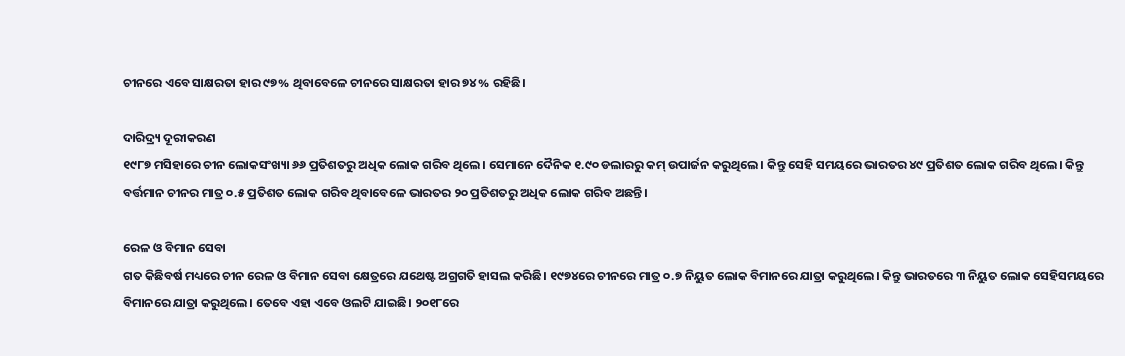ଚୀନରେ ଏବେ ସାକ୍ଷରତା ହାର ୯୭% ଥିବାବେଳେ ଚୀନରେ ସାକ୍ଷରତା ହାର ୭୪% ରହିଛି।

ଦାରିଦ୍ର୍ୟ ଦୂରୀକରଣ
୧୯୮୭ ମସିହାରେ ଚୀନ ଲୋକସଂଖ୍ୟା ୬୬ ପ୍ରତିଶତରୁ ଅଧିକ ଲୋକ ଗରିବ ଥିଲେ। ସେମାନେ ଦୈନିକ ୧.୯୦ ଡଲାରରୁ କମ୍ ଉପାର୍ଜନ କରୁଥିଲେ। କିନ୍ତୁ ସେହି ସମୟରେ ଭାରତର ୪୯ ପ୍ରତିଶତ ଲୋକ ଗରିବ ଥିଲେ। କିନ୍ତୁ ବର୍ତ୍ତମାନ ଚୀନର ମାତ୍ର ୦.୫ ପ୍ରତିଶତ ଲୋକ ଗରିବ ଥିବାବେଳେ ଭାରତର ୨୦ ପ୍ରତିଶତରୁ ଅଧିକ ଲୋକ ଗରିବ ଅଛନ୍ତି।

ରେଳ ଓ ବିମାନ ସେବା
ଗତ କିଛିବର୍ଷ ମଧ୍ୟରେ ଚୀନ ରେଳ ଓ ବିମାନ ସେବା କ୍ଷେତ୍ରରେ ଯଥେଷ୍ଟ ଅଗ୍ରଗତି ହାସଲ କରିଛି। ୧୯୭୪ରେ ଚୀନରେ ମାତ୍ର ୦.୭ ନିୟୁତ ଲୋକ ବିମାନରେ ଯାତ୍ରା କରୁଥିଲେ। କିନ୍ତୁ ଭାରତରେ ୩ ନିୟୁତ ଲୋକ ସେହିସମୟରେ ବିମାନରେ ଯାତ୍ରା କରୁଥିଲେ। ତେବେ ଏହା ଏବେ ଓଲଟି ଯାଇଛି। ୨୦୧୮ରେ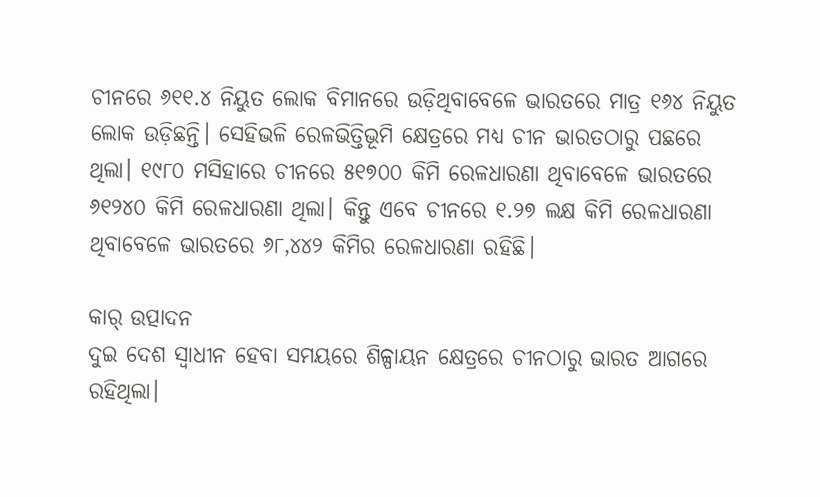ଚୀନରେ ୬୧୧.୪ ନିୟୁତ ଲୋକ ବିମାନରେ ଉଡ଼ିଥିବାବେଳେ ଭାରତରେ ମାତ୍ର ୧୬୪ ନିୟୁତ ଲୋକ ଉଡ଼ିଛନ୍ତି। ସେହିଭଳି ରେଳଭିତ୍ତିଭୂମି କ୍ଷେତ୍ରରେ ମଧ୍ୟ ଚୀନ ଭାରତଠାରୁ ପଛରେ ଥିଲା। ୧୯୮୦ ମସିହାରେ ଚୀନରେ ୫୧୭୦୦ କିମି ରେଳଧାରଣା ଥିବାବେଳେ ଭାରତରେ ୬୧୨୪୦ କିମି ରେଳଧାରଣା ଥିଲା। କିନ୍ତୁ ଏବେ ଚୀନରେ ୧.୨୭ ଲକ୍ଷ କିମି ରେଳଧାରଣା ଥିବାବେଳେ ଭାରତରେ ୬୮,୪୪୨ କିମିର ରେଳଧାରଣା ରହିଛି।

କାର୍‌ ଉତ୍ପାଦନ
ଦୁଇ ଦେଶ ସ୍ବାଧୀନ ହେବା ସମୟରେ ଶିଳ୍ପାୟନ କ୍ଷେତ୍ରରେ ଚୀନଠାରୁ ଭାରତ ଆଗରେ ରହିଥିଲା।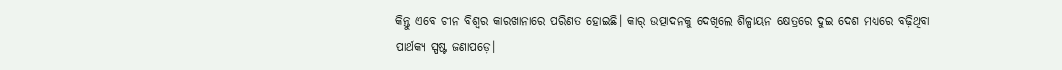କିନ୍ତୁ ଏବେ ଚୀନ ବିଶ୍ବର କାରଖାନାରେ ପରିଣତ ହୋଇଛି। କାର୍ ଉତ୍ପାଦନକୁ ଦେଖିଲେ ଶିଳ୍ପାୟନ କ୍ଷେତ୍ରରେ ଦୁଇ ଦେଶ ମଧ୍ୟରେ ବଢ଼ିଥିବା ପାର୍ଥକ୍ୟ ସ୍ପଷ୍ଟ ଜଣାପଡ଼େ।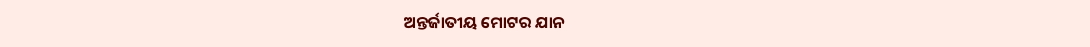ଅନ୍ତର୍ଜାତୀୟ ମୋଟର ଯାନ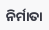ନିର୍ମାତା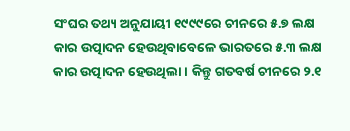ସଂଘର ତଥ୍ୟ ଅନୁଯାୟୀ ୧୯୯୯ରେ ଚୀନରେ ୫.୭ ଲକ୍ଷ କାର ଉତ୍ପାଦନ ହେଉଥିବାବେଳେ ଭାରତରେ ୫.୩ ଲକ୍ଷ କାର ଉତ୍ପାଦନ ହେଉଥିଲା। କିନ୍ତୁ ଗତବର୍ଷ ଚୀନରେ ୨.୧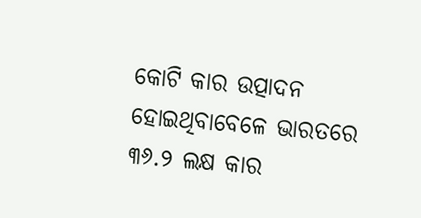କୋଟି କାର ଉତ୍ପାଦନ ହୋଇଥିବା‌ବେଳେ ଭାରତରେ ୩୬.୨ ଲକ୍ଷ କାର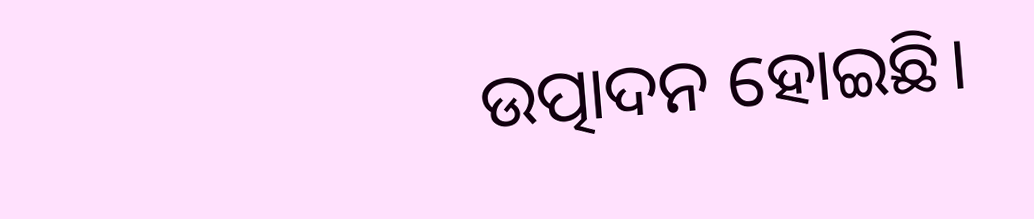ଉତ୍ପାଦନ ହୋଇଛି।